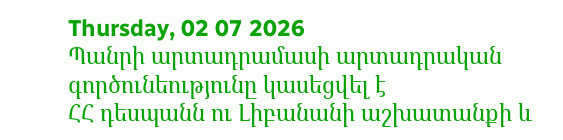Thursday, 02 07 2026
Պանրի արտադրամասի արտադրական գործունեությունը կասեցվել է
ՀՀ դեսպանն ու Լիբանանի աշխատանքի և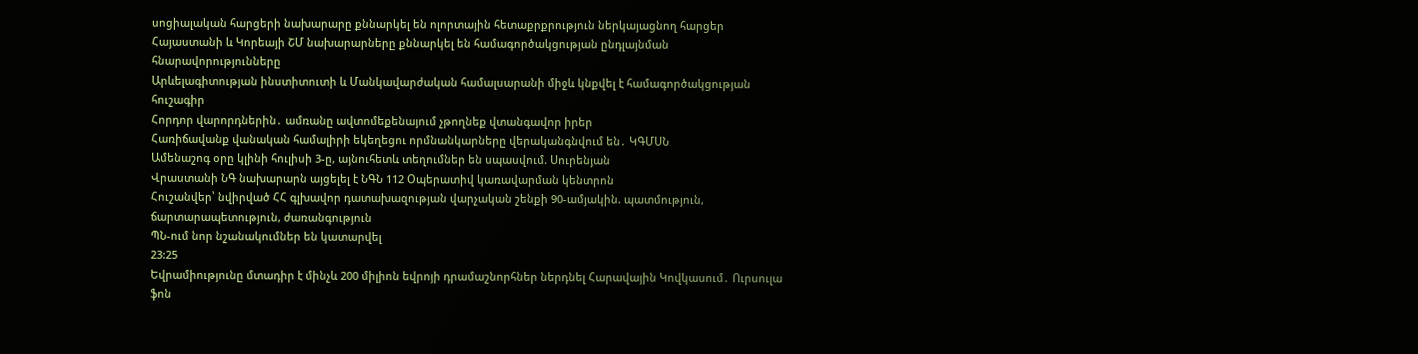սոցիալական հարցերի նախարարը քննարկել են ոլորտային հետաքրքրություն ներկայացնող հարցեր
Հայաստանի և Կորեայի ՇՄ նախարարները քննարկել են համագործակցության ընդլայնման հնարավորությունները
Արևելագիտության ինստիտուտի և Մանկավարժական համալսարանի միջև կնքվել է համագործակցության հուշագիր
Հորդոր վարորդներին․ ամռանը ավտոմեքենայում չթողնեք վտանգավոր իրեր
Հառիճավանք վանական համալիրի եկեղեցու որմնանկարները վերականգնվում են․ ԿԳՄՍՆ
Ամենաշոգ օրը կլինի հուլիսի 3-ը, այնուհետև տեղումներ են սպասվում. Սուրենյան
Վրաստանի ՆԳ նախարարն այցելել է ՆԳՆ 112 Օպերատիվ կառավարման կենտրոն
Հուշանվեր՝ նվիրված ՀՀ գլխավոր դատախազության վարչական շենքի 90-ամյակին. պատմություն, ճարտարապետություն, ժառանգություն
ՊՆ-ում նոր նշանակումներ են կատարվել
23:25
Եվրամիությունը մտադիր է մինչև 200 միլիոն եվրոյի դրամաշնորհներ ներդնել Հարավային Կովկասում․ Ուրսուլա ֆոն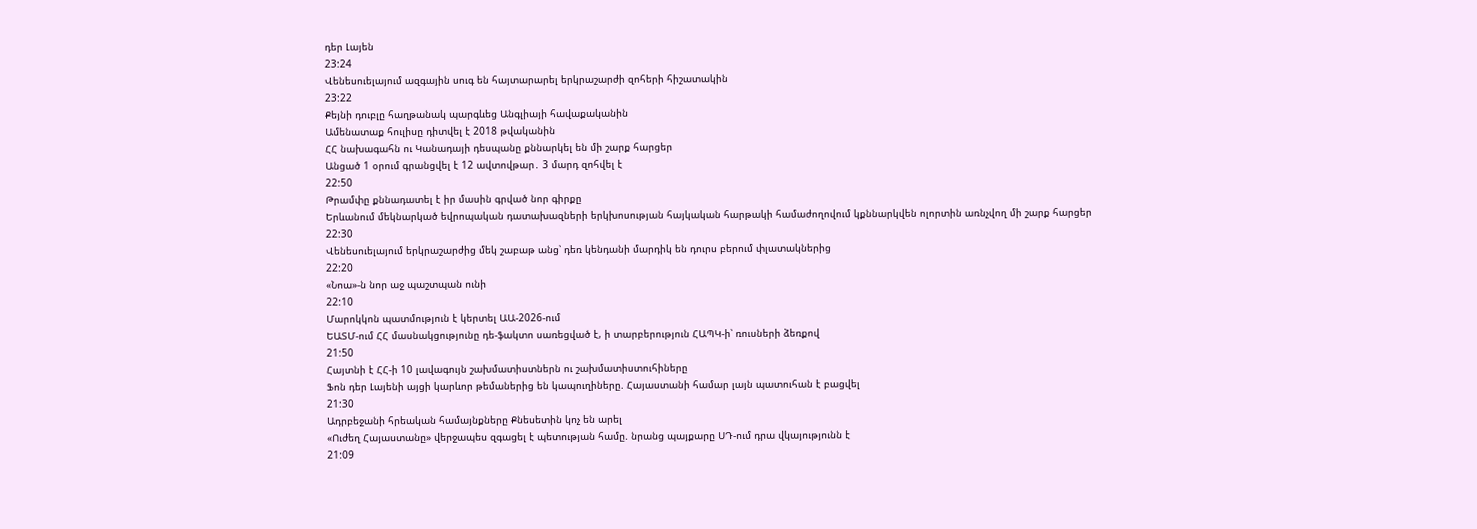դեր Լայեն
23:24
Վենեսուելայում ազգային սուգ են հայտարարել երկրաշարժի զոհերի հիշատակին
23:22
Քեյնի դուբլը հաղթանակ պարգևեց Անգլիայի հավաքականին
Ամենատաք հուլիսը դիտվել է 2018 թվականին
ՀՀ նախագահն ու Կանադայի դեսպանը քննարկել են մի շարք հարցեր
Անցած 1 օրում գրանցվել է 12 ավտովթար․ 3 մարդ զոհվել է
22:50
Թրամփը քննադատել է իր մասին գրված նոր գիրքը
Երևանում մեկնարկած եվրոպական դատախազների երկխոսության հայկական հարթակի համաժողովում կքննարկվեն ոլորտին առնչվող մի շարք հարցեր
22:30
Վենեսուելայում երկրաշարժից մեկ շաբաթ անց՝ դեռ կենդանի մարդիկ են դուրս բերում փլատակներից
22:20
«Նոա»-ն նոր աջ պաշտպան ունի
22:10
Մարոկկոն պատմություն է կերտել ԱԱ-2026-ում
ԵԱՏՄ-ում ՀՀ մասնակցությունը դե-ֆակտո սառեցված է, ի տարբերություն ՀԱՊԿ-ի՝ ռուսների ձեռքով
21:50
Հայտնի է ՀՀ-ի 10 լավագույն շախմատիստներն ու շախմատիստուհիները
Ֆոն դեր Լայենի այցի կարևոր թեմաներից են կապուղիները. Հայաստանի համար լայն պատուհան է բացվել
21:30
Ադրբեջանի հրեական համայնքները Քնեսետին կոչ են արել
«Ուժեղ Հայաստանը» վերջապես զգացել է պետության համը. նրանց պայքարը ՍԴ-ում դրա վկայությունն է
21:09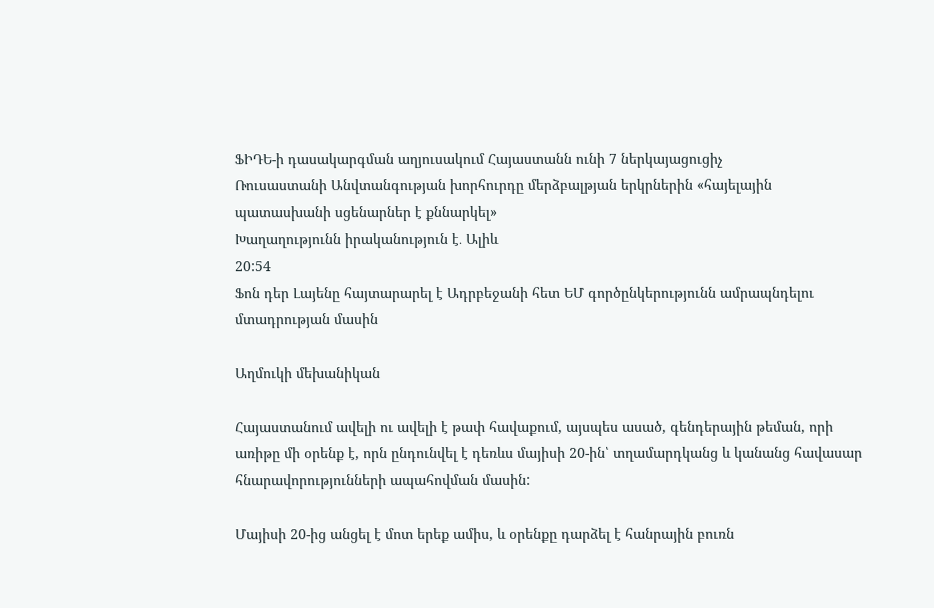ՖԻԴԵ-ի դասակարգման աղյուսակում Հայաստանն ունի 7 ներկայացուցիչ
Ռուսաստանի Անվտանգության խորհուրդը մերձբալթյան երկրներին «հայելային պատասխանի սցենարներ է քննարկել»
Խաղաղությունն իրականություն է․ Ալիև
20:54
Ֆոն դեր Լայենը հայտարարել է Ադրբեջանի հետ ԵՄ գործընկերությունն ամրապնդելու մտադրության մասին

Աղմուկի մեխանիկան

Հայաստանում ավելի ու ավելի է թափ հավաքում, այսպես ասած, գենդերային թեման, որի առիթը մի օրենք է, որն ընդունվել է դեռևս մայիսի 20-ին՝ տղամարդկանց և կանանց հավասար հնարավորությունների ապահովման մասին:

Մայիսի 20-ից անցել է մոտ երեք ամիս, և օրենքը դարձել է հանրային բուռն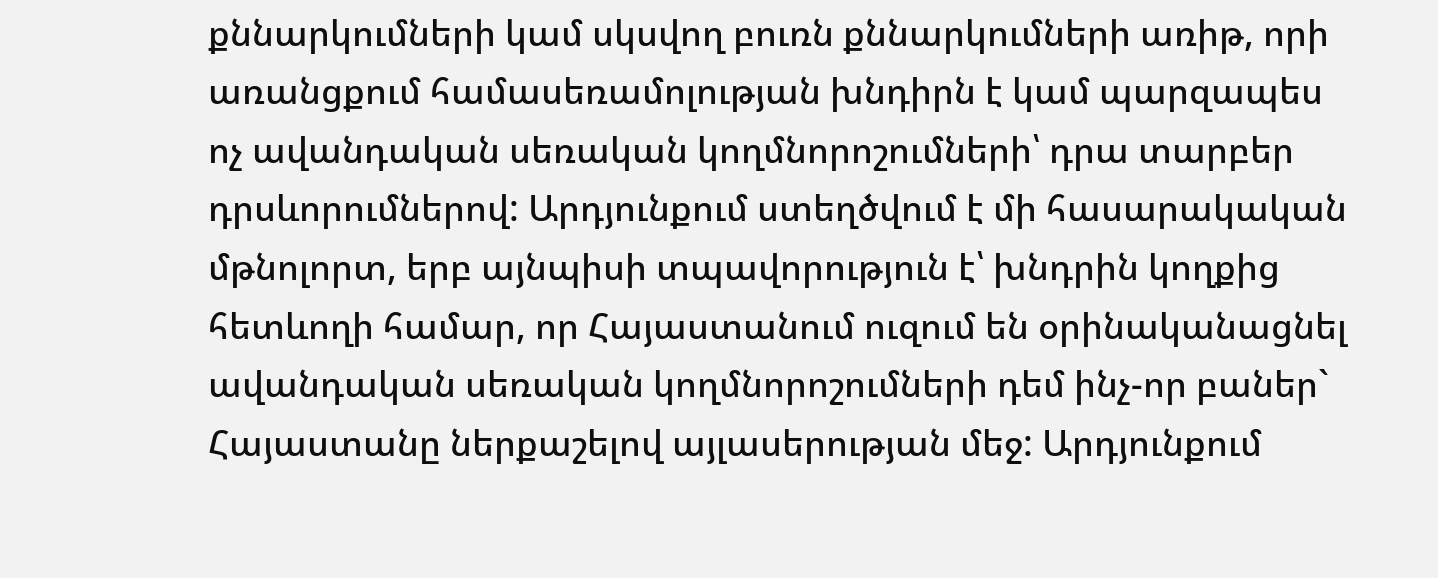քննարկումների կամ սկսվող բուռն քննարկումների առիթ, որի առանցքում համասեռամոլության խնդիրն է կամ պարզապես ոչ ավանդական սեռական կողմնորոշումների՝ դրա տարբեր դրսևորումներով: Արդյունքում ստեղծվում է մի հասարակական մթնոլորտ, երբ այնպիսի տպավորություն է՝ խնդրին կողքից հետևողի համար, որ Հայաստանում ուզում են օրինականացնել ավանդական սեռական կողմնորոշումների դեմ ինչ-որ բաներ` Հայաստանը ներքաշելով այլասերության մեջ: Արդյունքում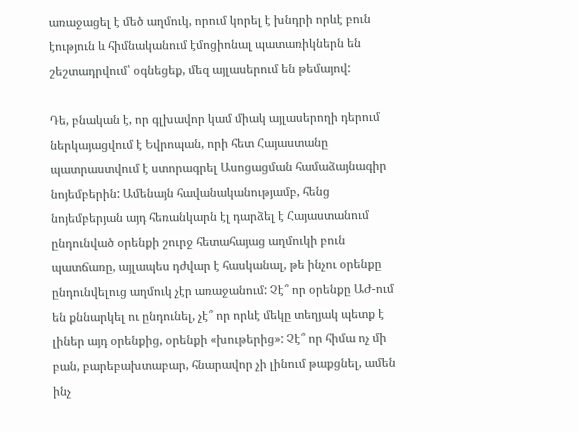առաջացել է մեծ աղմուկ, որում կորել է խնդրի որևէ բուն էություն և հիմնականում էմոցիոնալ պատառիկներն են շեշտադրվում՝ օգնեցեք, մեզ այլասերում են թեմայով:

Դե, բնական է, որ գլխավոր կամ միակ այլասերողի դերում ներկայացվում է Եվրոպան, որի հետ Հայաստանը պատրաստվում է ստորագրել Ասոցացման համաձայնագիր նոյեմբերին: Ամենայն հավանականությամբ, հենց նոյեմբերյան այդ հեռանկարն էլ դարձել է Հայաստանում ընդունված օրենքի շուրջ հետահայաց աղմուկի բուն պատճառը, այլապես դժվար է հասկանալ, թե ինչու օրենքը ընդունվելուց աղմուկ չէր առաջանում: Չէ՞ որ օրենքը ԱԺ-ում են քննարկել ու ընդունել, չէ՞ որ որևէ մեկը տեղյակ պետք է լիներ այդ օրենքից, օրենքի «խութերից»: Չէ՞ որ հիմա ոչ մի բան, բարեբախտաբար, հնարավոր չի լինում թաքցնել, ամեն ինչ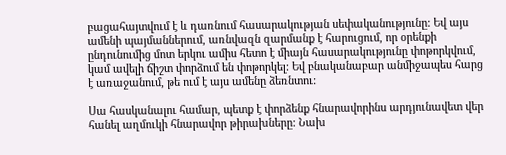բացահայտվում է և դառնում հասարակության սեփականությունը: Եվ այս ամենի պայմաններում, առնվազն զարմանք է հարուցում, որ օրենքի ընդունումից մոտ երկու ամիս հետո է միայն հասարակությունը փոթորկվում, կամ ավելի ճիշտ փորձում են փոթորկել: Եվ բնականաբար անմիջապես հարց է առաջանում, թե ում է այս ամենը ձեռնտու:

Սա հասկանալու համար, պետք է փորձենք հնարավորինս արդյունավետ վեր հանել աղմուկի հնարավոր թիրախները: Նախ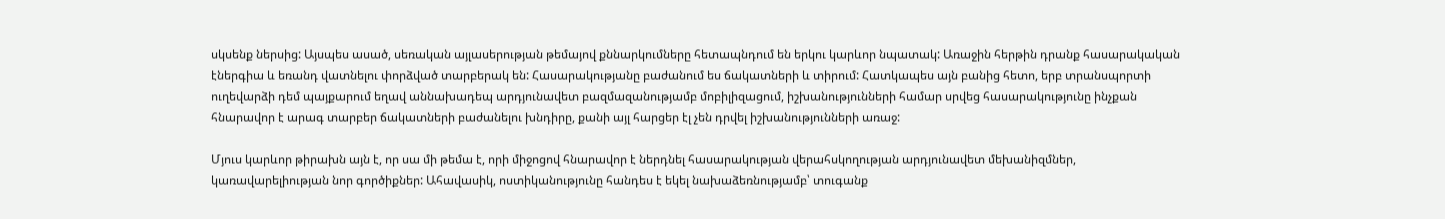սկսենք ներսից: Այսպես ասած, սեռական այլասերության թեմայով քննարկումները հետապնդում են երկու կարևոր նպատակ: Առաջին հերթին դրանք հասարակական էներգիա և եռանդ վատնելու փորձված տարբերակ են: Հասարակությանը բաժանում ես ճակատների և տիրում: Հատկապես այն բանից հետո, երբ տրանսպորտի ուղեվարձի դեմ պայքարում եղավ աննախադեպ արդյունավետ բազմազանությամբ մոբիլիզացում, իշխանությունների համար սրվեց հասարակությունը ինչքան հնարավոր է արագ տարբեր ճակատների բաժանելու խնդիրը, քանի այլ հարցեր էլ չեն դրվել իշխանությունների առաջ:

Մյուս կարևոր թիրախն այն է, որ սա մի թեմա է, որի միջոցով հնարավոր է ներդնել հասարակության վերահսկողության արդյունավետ մեխանիզմներ, կառավարելիության նոր գործիքներ: Ահավասիկ, ոստիկանությունը հանդես է եկել նախաձեռնությամբ՝ տուգանք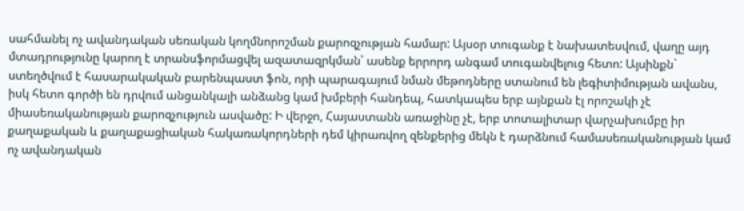սահմանել ոչ ավանդական սեռական կողմնորոշման քարոզչության համար: Այսօր տուգանք է նախատեսվում, վաղը այդ մտադրությունը կարող է տրանսֆորմացվել ազատազրկման՝ ասենք երրորդ անգամ տուգանվելուց հետո: Այսինքն` ստեղծվում է հասարակական բարենպաստ ֆոն, որի պարագայում նման մեթոդները ստանում են լեգիտիմության ավանս, իսկ հետո գործի են դրվում անցանկալի անձանց կամ խմբերի հանդեպ, հատկապես երբ այնքան էլ որոշակի չէ միասեռականության քարոզչություն ասվածը: Ի վերջո, Հայաստանն առաջինը չէ, երբ տոտալիտար վարչախումբը իր քաղաքական և քաղաքացիական հակառակորդների դեմ կիրառվող զենքերից մեկն է դարձնում համասեռականության կամ ոչ ավանդական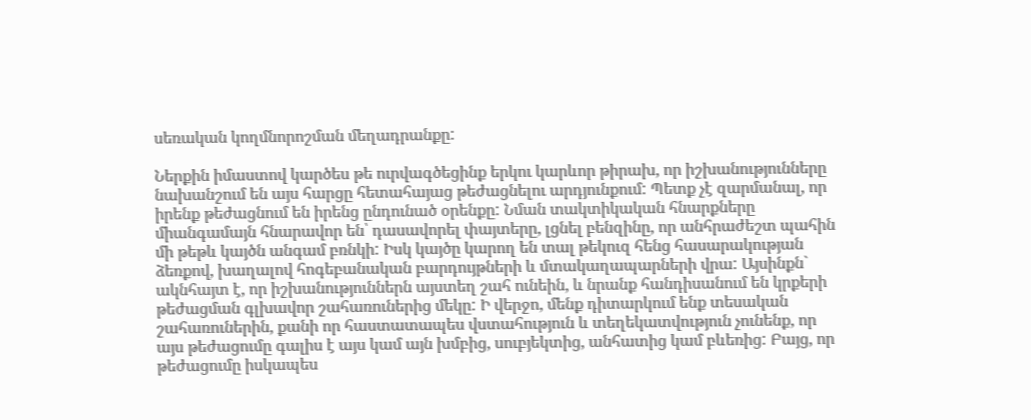սեռական կողմնորոշման մեղադրանքը:

Ներքին իմաստով կարծես թե ուրվագծեցինք երկու կարևոր թիրախ, որ իշխանությունները նախանշում են այս հարցը հետահայաց թեժացնելու արդյունքում: Պետք չէ զարմանալ, որ իրենք թեժացնում են իրենց ընդունած օրենքը: Նման տակտիկական հնարքները միանգամայն հնարավոր են՝ դասավորել փայտերը, լցնել բենզինը, որ անհրաժեշտ պահին մի թեթև կայծն անգամ բռնկի: Իսկ կայծը կարող են տալ թեկուզ հենց հասարակության ձեռքով, խաղալով հոգեբանական բարդույթների և մտակաղապարների վրա: Այսինքն` ակնհայտ է, որ իշխանություններն այստեղ շահ ունեին, և նրանք հանդիսանում են կրքերի թեժացման գլխավոր շահառուներից մեկը: Ի վերջո, մենք դիտարկում ենք տեսական շահառուներին, քանի որ հաստատապես վստահություն և տեղեկատվություն չունենք, որ այս թեժացումը գալիս է այս կամ այն խմբից, սուբյեկտից, անհատից կամ բևեռից: Բայց, որ թեժացումը իսկապես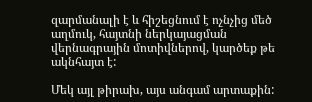զարմանալի է և հիշեցնում է ոչնչից մեծ աղմուկ, հայտնի ներկայացման վերնագրային մոտիվներով, կարծեք թե ակնհայտ է:

Մեկ այլ թիրախ, այս անգամ արտաքին: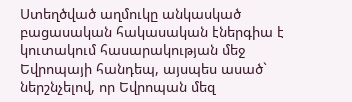Ստեղծված աղմուկը անկասկած բացասական հակասական էներգիա է կուտակում հասարակության մեջ Եվրոպայի հանդեպ, այսպես ասած` ներշնչելով, որ Եվրոպան մեզ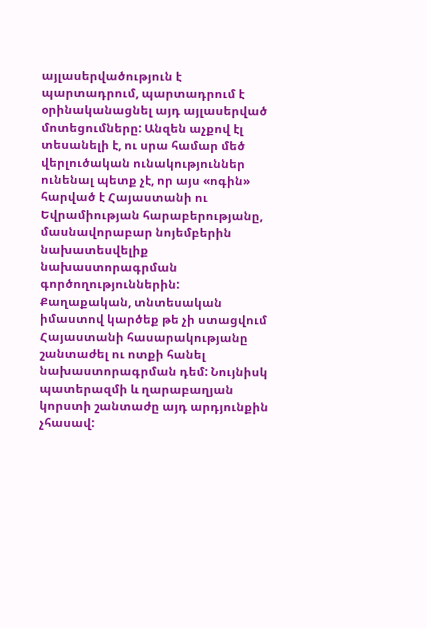այլասերվածություն է պարտադրում, պարտադրում է օրինականացնել այդ այլասերված մոտեցումները: Անզեն աչքով էլ տեսանելի է, ու սրա համար մեծ վերլուծական ունակություններ ունենալ պետք չէ, որ այս «ոգին» հարված է Հայաստանի ու Եվրամիության հարաբերությանը, մասնավորաբար նոյեմբերին նախատեսվելիք նախաստորագրման գործողություններին: Քաղաքական, տնտեսական իմաստով կարծեք թե չի ստացվում Հայաստանի հասարակությանը շանտաժել ու ոտքի հանել նախաստորագրման դեմ: Նույնիսկ պատերազմի և ղարաբաղյան կորստի շանտաժը այդ արդյունքին չհասավ: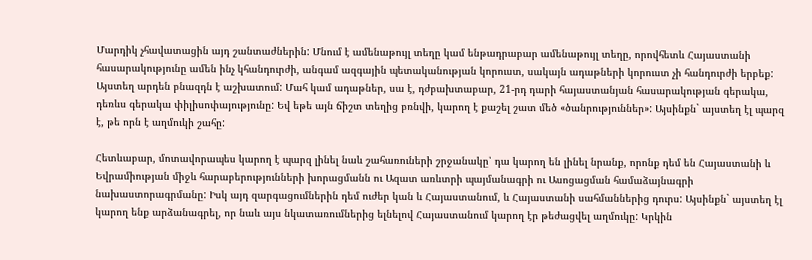Մարդիկ չհավատացին այդ շանտաժներին: Մնում է ամենաթույլ տեղը կամ ենթադրաբար ամենաթույլ տեղը, որովհետև Հայաստանի հասարակությունը ամեն ինչ կհանդուրժի, անգամ ազգային պետականության կորուստ, սակայն ադաթների կորուստ չի հանդուրժի երբեք: Այստեղ արդեն բնազդն է աշխատում: Մահ կամ ադաթներ, սա է, դժբախտաբար, 21-րդ դարի հայաստանյան հասարակության գերակա, դեռևս գերակա փիլիսոփայությունը: Եվ եթե այն ճիշտ տեղից բռնվի, կարող է քաշել շատ մեծ «ծանրություններ»: Այսինքն` այստեղ էլ պարզ է, թե որն է աղմուկի շահը:

Հետևաբար, մոտավորապես կարող է պարզ լինել նաև շահառուների շրջանակը՝ դա կարող են լինել նրանք, որոնք դեմ են Հայաստանի և Եվրամիության միջև հարաբերությունների խորացմանն ու Ազատ առևտրի պայմանագրի ու Ասոցացման համաձայնագրի նախաստորագրմանը: Իսկ այդ զարգացումներին դեմ ուժեր կան և Հայաստանում, և Հայաստանի սահմաններից դուրս: Այսինքն` այստեղ էլ կարող ենք արձանագրել, որ նաև այս նկատառումներից ելնելով Հայաստանում կարող էր թեժացվել աղմուկը: Կրկին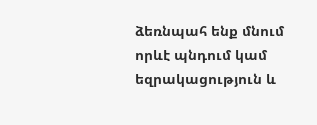ձեռնպահ ենք մնում որևէ պնդում կամ եզրակացություն և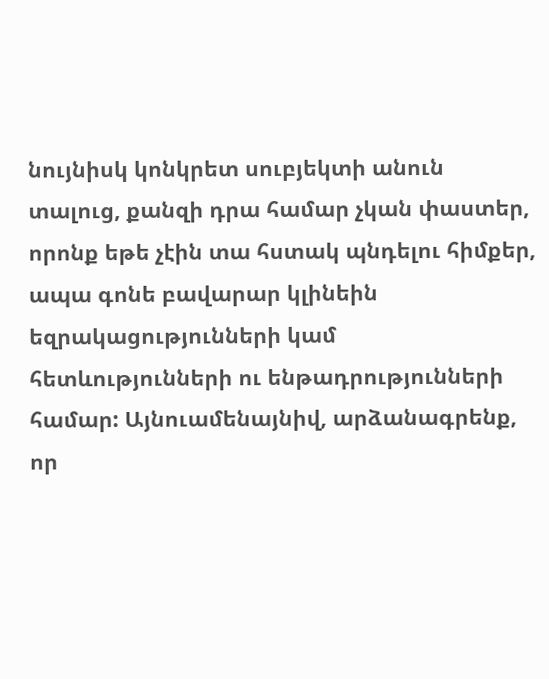նույնիսկ կոնկրետ սուբյեկտի անուն տալուց, քանզի դրա համար չկան փաստեր, որոնք եթե չէին տա հստակ պնդելու հիմքեր, ապա գոնե բավարար կլինեին եզրակացությունների կամ հետևությունների ու ենթադրությունների համար: Այնուամենայնիվ, արձանագրենք, որ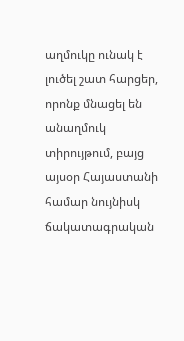աղմուկը ունակ է լուծել շատ հարցեր, որոնք մնացել են անաղմուկ տիրույթում, բայց այսօր Հայաստանի համար նույնիսկ ճակատագրական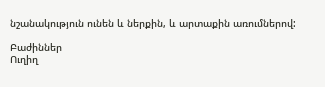նշանակություն ունեն և ներքին, և արտաքին առումներով:

Բաժիններ
Ուղիղ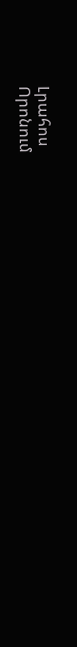Լրահոս
Որոնում